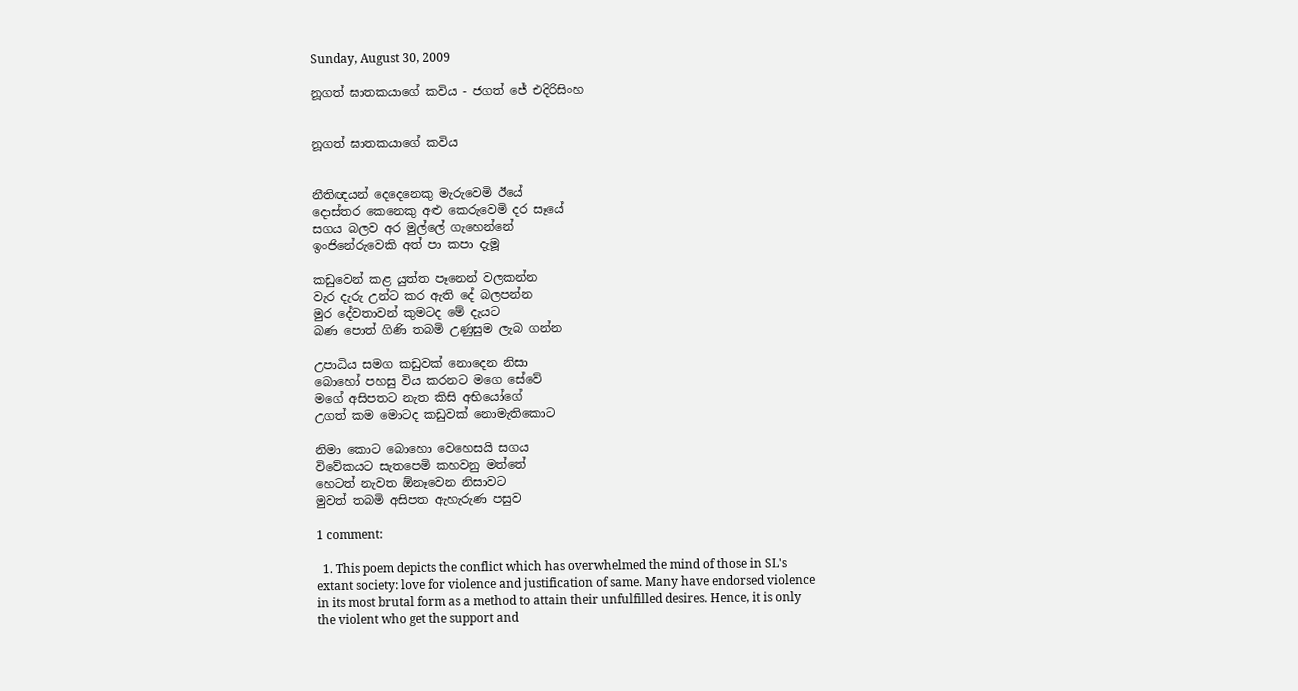Sunday, August 30, 2009

නූගත් ඝාතකයාගේ කවිය - ජගත් ජේ එදිරිසිංහ


නූගත් ඝාතකයාගේ කවිය


නීතිඥයන් දෙදෙනෙකු මැරුවෙමි ඊයේ
දොස්තර කෙනෙකු අළු කෙරුවෙමි දර සෑයේ
සගය බලව අර මුල්ලේ ගැහෙන්නේ
ඉංජිනේරුවෙකි අත් පා කපා දැමූ

කඩුවෙන් කළ යුත්ත පෑනෙන් වලකන්න
වැර දැරු උන්ට කර ඇති දේ බලපන්න
මුර දේවතාවන් කුමටද මේ දැයට
බණ පොත් ගිණි තබමි උණුසුම ලැබ ගන්න

උපාධිය සමග කඩුවක් නොදෙන නිසා
බොහෝ පහසු විය කරනට මගෙ සේවේ
මගේ අසිපතට නැත කිසි අභියෝගේ
උගත් කම මොටද කඩුවක් නොමැතිකොට

නිමා කොට බොහො වෙහෙසයි සගය
විවේකයට සැතපෙමි කහවනු මත්තේ
හෙටත් නැවත ඕනෑවෙන නිසාවට
මුවත් තබමි අසිපත ඇහැරුණ පසුව

1 comment:

  1. This poem depicts the conflict which has overwhelmed the mind of those in SL's extant society: love for violence and justification of same. Many have endorsed violence in its most brutal form as a method to attain their unfulfilled desires. Hence, it is only the violent who get the support and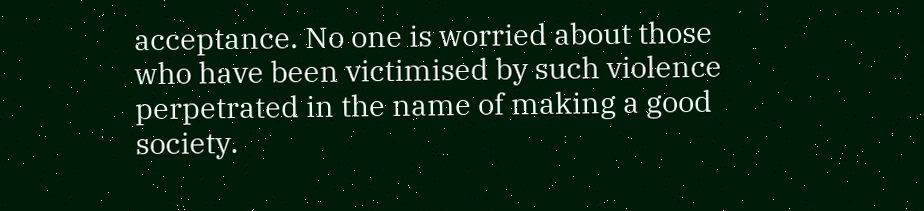acceptance. No one is worried about those who have been victimised by such violence perpetrated in the name of making a good society.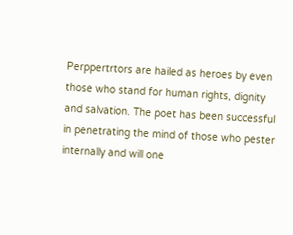Perppertrtors are hailed as heroes by even those who stand for human rights, dignity and salvation. The poet has been successful in penetrating the mind of those who pester internally and will one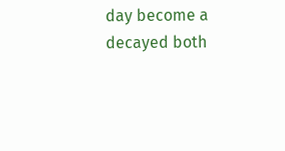day become a decayed both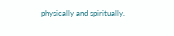physically and spiritually.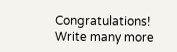Congratulations! Write many more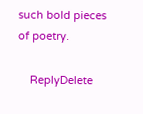such bold pieces of poetry.

    ReplyDelete